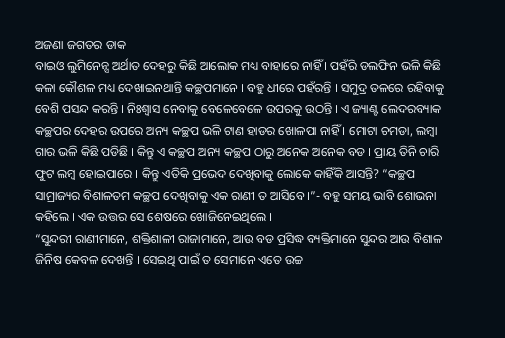ଅଜଣା ଜଗତର ଡାକ
ବାଇଓ ଲୁମିନେନ୍ସ ଅର୍ଥାତ ଦେହରୁ କିଛି ଆଲୋକ ମଧ୍ୟ ବାହାରେ ନାହିଁ । ପହଁରି ଡଲଫିନ ଭଳି କିଛି କଳା କୌଶଳ ମଧ୍ୟ ଦେଖାଇନଥାନ୍ତି କଚ୍ଛପମାନେ । ବହୁ ଧୀରେ ପହଁରନ୍ତି । ସମୁଦ୍ର ତଳରେ ରହିବାକୁ ବେଶି ପସନ୍ଦ କରନ୍ତି । ନିଃଶ୍ୱାସ ନେବାକୁ ବେଳେବେଳେ ଉପରକୁ ଉଠନ୍ତି । ଏ ଜ୍ୟାଣ୍ଟ ଲେଦରବ୍ୟାକ କଚ୍ଛପର ଦେହର ଉପରେ ଅନ୍ୟ କଚ୍ଛପ ଭଳି ଟାଣ ହାଡର ଖୋଳପା ନାହିଁ । ମୋଟା ଚମଡା, ଲମ୍ବା ଗାର ଭଳି କିଛି ପଡିଛି । କିନ୍ତୁ ଏ କଚ୍ଛପ ଅନ୍ୟ କଚ୍ଛପ ଠାରୁ ଅନେକ ଅନେକ ବଡ । ପ୍ରାୟ ତିନି ଚାରି ଫୁଟ ଲମ୍ବ ହୋଇପାରେ । କିନ୍ତୁ ଏତିକି ପ୍ରଭେଦ ଦେଖିବାକୁ ଲୋକେ କାହିଁକି ଆସନ୍ତି? “କଚ୍ଛପ ସାମ୍ରାଜ୍ୟର ବିଶାଳତମ କଚ୍ଛପ ଦେଖିବାକୁ ଏକ ରାଣୀ ତ ଆସିବେ ।”- ବହୁ ସମୟ ଭାବି ଶୋଭନା କହିଲେ । ଏକ ଉତ୍ତର ସେ ଶେଷରେ ଖୋଜିନେଇଥିଲେ ।
“ସୁନ୍ଦରୀ ରାଣୀମାନେ, ଶକ୍ତିଶାଳୀ ରାଜାମାନେ, ଆଉ ବଡ ପ୍ରସିଦ୍ଧ ବ୍ୟକ୍ତିମାନେ ସୁନ୍ଦର ଆଉ ବିଶାଳ ଜିନିଷ କେବଳ ଦେଖନ୍ତି । ସେଇଥି ପାଇଁ ତ ସେମାନେ ଏତେ ଉଚ୍ଚ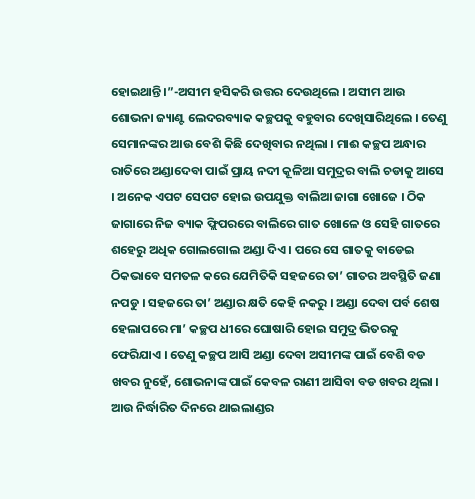ହୋଇଥାନ୍ତି ।”-ଅସୀମ ହସିକରି ଉତ୍ତର ଦେଉଥିଲେ । ଅସୀମ ଆଉ ଶୋଭନା ଜ୍ୟାଣ୍ଟ ଲେଦରବ୍ୟାକ କଚ୍ଛପକୁ ବହୁବାର ଦେଖିସାରିଥିଲେ । ତେଣୁ ସେମାନଙ୍କର ଆଉ ବେଶି କିଛି ଦେଖିବାର ନଥିଲା । ମାଈ କଚ୍ଛପ ଅନ୍ଧାର ରାତିରେ ଅଣ୍ଡାଦେବା ପାଇଁ ପ୍ରାୟ ନଦୀ କୂଳିଆ ସମୁଦ୍ରର ବାଲି ଚଡାକୁ ଆସେ । ଅନେକ ଏପଟ ସେପଟ ହୋଇ ଉପଯୁକ୍ତ ବାଲିଆ ଜାଗା ଖୋଜେ । ଠିକ ଜାଗାରେ ନିଜ ବ୍ୟାକ ଫ୍ଲିପରରେ ବାଲିରେ ଗାତ ଖୋଳେ ଓ ସେହି ଗାତରେ ଶହେରୁ ଅଧିକ ଗୋଲଗୋଲ ଅଣ୍ଡା ଦିଏ । ପରେ ସେ ଗାତକୁ ବାଡେଇ ଠିକଭାବେ ସମତଳ କରେ ଯେମିତିକି ସହଜରେ ତା’ ଗାତର ଅବସ୍ଥିତି ଜଣା ନପଡୁ । ସହଜରେ ତା’ ଅଣ୍ଡାର କ୍ଷତି କେହି ନକରୁ । ଅଣ୍ଡା ଦେବା ପର୍ବ ଶେଷ ହେଲାପରେ ମା’ କଚ୍ଛପ ଧୀରେ ଘୋଷାରି ହୋଇ ସମୁଦ୍ର ଭିତରକୁ ଫେରିଯାଏ । ତେଣୁ କଚ୍ଛପ ଆସି ଅଣ୍ଡା ଦେବା ଅସୀମଙ୍କ ପାଇଁ ବେଶି ବଡ ଖବର ନୁହେଁ, ଶୋଭନାଙ୍କ ପାଇଁ କେବଳ ରାଣୀ ଆସିବା ବଡ ଖବର ଥିଲା । ଆଉ ନିର୍ଦ୍ଧାରିତ ଦିନରେ ଥାଇଲାଣ୍ଡର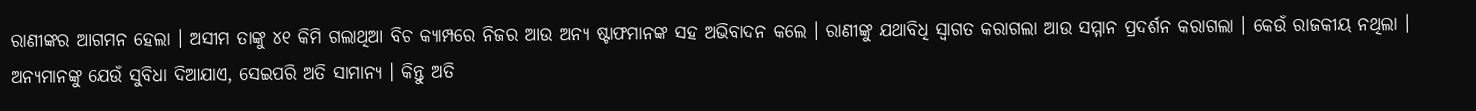ରାଣୀଙ୍କର ଆଗମନ ହେଲା । ଅସୀମ ତାଙ୍କୁ ୪୧ କିମି ଗଲାଥିଆ ବିଚ କ୍ୟାମ୍ପରେ ନିଜର ଆଉ ଅନ୍ୟ ଷ୍ଟାଫମାନଙ୍କ ସହ ଅଭିବାଦନ କଲେ । ରାଣୀଙ୍କୁ ଯଥାବିଧି ସ୍ୱାଗତ କରାଗଲା ଆଉ ସମ୍ମାନ ପ୍ରଦର୍ଶନ କରାଗଲା । କେଉଁ ରାଜକୀୟ ନଥିଲା । ଅନ୍ୟମାନଙ୍କୁ ଯେଉଁ ସୁବିଧା ଦିଆଯାଏ, ସେଇପରି ଅତି ସାମାନ୍ୟ । କିନ୍ତୁ ଅତି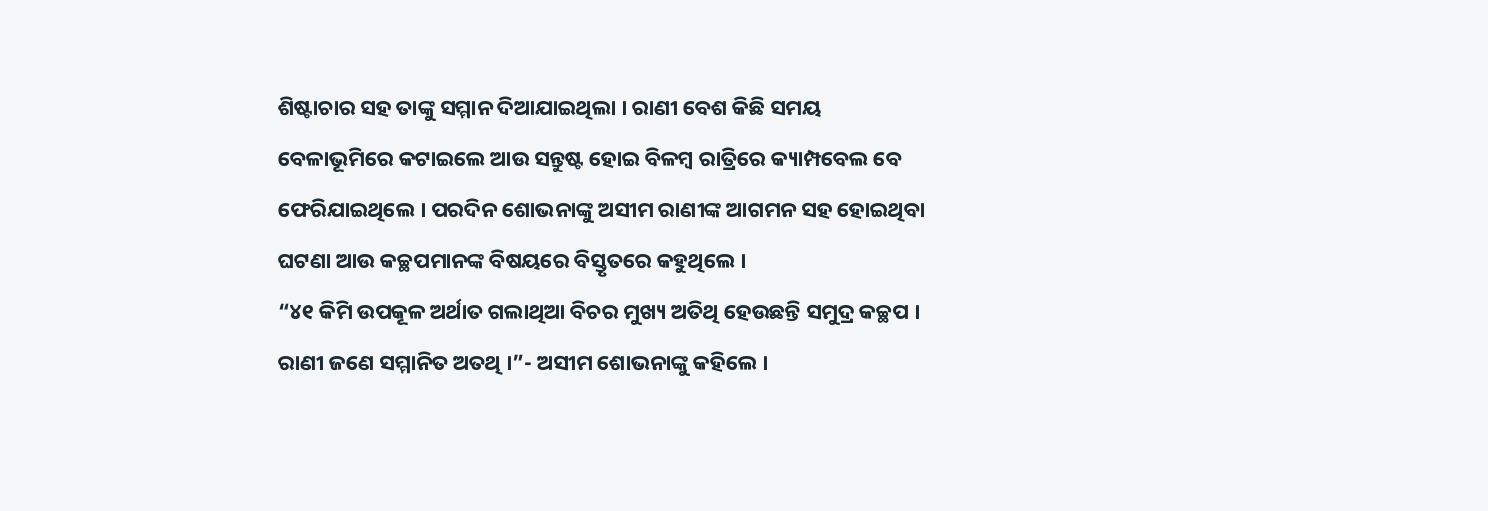ଶିଷ୍ଟାଚାର ସହ ତାଙ୍କୁ ସମ୍ମାନ ଦିଆଯାଇଥିଲା । ରାଣୀ ବେଶ କିଛି ସମୟ ବେଳାଭୂମିରେ କଟାଇଲେ ଆଉ ସନ୍ତୁଷ୍ଟ ହୋଇ ବିଳମ୍ବ ରାତ୍ରିରେ କ୍ୟାମ୍ପବେଲ ବେ ଫେରିଯାଇଥିଲେ । ପରଦିନ ଶୋଭନାଙ୍କୁ ଅସୀମ ରାଣୀଙ୍କ ଆଗମନ ସହ ହୋଇଥିବା ଘଟଣା ଆଉ କଚ୍ଛପମାନଙ୍କ ବିଷୟରେ ବିସ୍ତୃତରେ କହୁଥିଲେ ।
“୪୧ କିମି ଉପକୂଳ ଅର୍ଥାତ ଗଲାଥିଆ ବିଚର ମୁଖ୍ୟ ଅତିଥି ହେଉଛନ୍ତି ସମୁଦ୍ର କଚ୍ଛପ । ରାଣୀ ଜଣେ ସମ୍ମାନିତ ଅତଥି ।”- ଅସୀମ ଶୋଭନାଙ୍କୁ କହିଲେ ।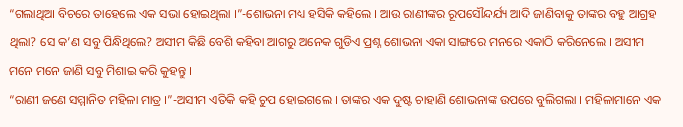“ଗଲାଥିଆ ବିଚରେ ତାହେଲେ ଏକ ସଭା ହୋଇଥିଲା ।”-ଶୋଭନା ମଧ୍ୟ ହସିକି କହିଲେ । ଆଉ ରାଣୀଙ୍କର ରୂପସୌନ୍ଦର୍ଯ୍ୟ ଆଦି ଜାଣିବାକୁ ତାଙ୍କର ବହୁ ଆଗ୍ରହ ଥିଲା? ସେ କ’ଣ ସବୁ ପିନ୍ଧିଥିଲେ? ଅସୀମ କିଛି ବେଶି କହିବା ଆଗରୁ ଅନେକ ଗୁଡିଏ ପ୍ରଶ୍ନ ଶୋଭନା ଏକା ସାଙ୍ଗରେ ମନରେ ଏକାଠି କରିନେଲେ । ଅସୀମ ମନେ ମନେ ଜାଣି ସବୁ ମିଶାଇ କରି କୁହନ୍ତୁ ।
“ରାଣୀ ଜଣେ ସମ୍ମାନିତ ମହିଳା ମାତ୍ର ।”-ଅସୀମ ଏତିକି କହି ଚୁପ ହୋଇଗଲେ । ତାଙ୍କର ଏକ ଦୁଷ୍ଟ ଚାହାଣି ଶୋଭନାଙ୍କ ଉପରେ ବୁଲିଗଲା । ମହିଳାମାନେ ଏକ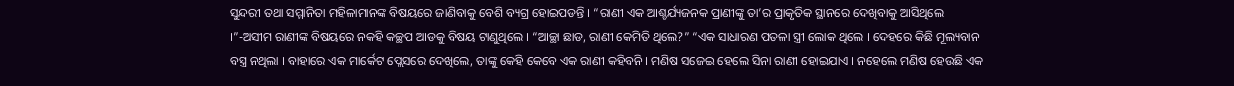ସୁନ୍ଦରୀ ତଥା ସମ୍ମାନିତା ମହିଳାମାନଙ୍କ ବିଷୟରେ ଜାଣିବାକୁ ବେଶି ବ୍ୟଗ୍ର ହୋଇପଡନ୍ତି । “ରାଣୀ ଏକ ଆଶ୍ଚର୍ଯ୍ୟଜନକ ପ୍ରାଣୀଙ୍କୁ ତା’ର ପ୍ରାକୃତିକ ସ୍ଥାନରେ ଦେଖିବାକୁ ଆସିଥିଲେ ।”-ଅସୀମ ରାଣୀଙ୍କ ବିଷୟରେ ନକହି କଚ୍ଛପ ଆଡକୁ ବିଷୟ ଟାଣୁଥିଲେ । “ଆଚ୍ଛା ଛାଡ, ରାଣୀ କେମିତି ଥିଲେ?” “ଏକ ସାଧାରଣ ପତଳା ସ୍ତ୍ରୀ ଲୋକ ଥିଲେ । ଦେହରେ କିଛି ମୂଲ୍ୟବାନ ବସ୍ତ୍ର ନଥିଲା । ବାହାରେ ଏକ ମାର୍କେଟ ପ୍ଲେସରେ ଦେଖିଲେ, ତାଙ୍କୁ କେହି କେବେ ଏକ ରାଣୀ କହିବନି । ମଣିଷ ସଜେଇ ହେଲେ ସିନା ରାଣୀ ହୋଇଯାଏ । ନହେଲେ ମଣିଷ ହେଉଛି ଏକ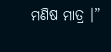ମଣିଷ ମାତ୍ର ।”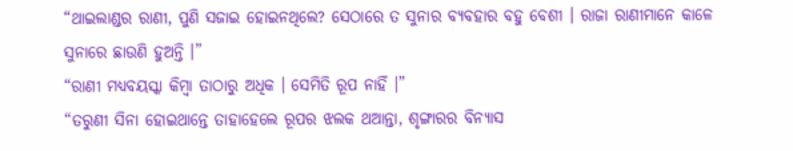“ଥାଇଲାଣ୍ଡର ରାଣୀ, ପୁଣି ସଜାଇ ହୋଇନଥିଲେ? ସେଠାରେ ତ ସୁନାର ବ୍ୟବହାର ବହୁ ବେଶୀ । ରାଜା ରାଣୀମାନେ କାଳେ ସୁନାରେ ଛାଉଣି ହୁଅନ୍ତି ।”
“ରାଣୀ ମଧ୍ୟବୟସ୍କା କିମ୍ବା ତାଠାରୁ ଅଧିକ । ସେମିତି ରୂପ ନାହିଁ ।”
“ତରୁଣୀ ସିନା ହୋଇଥାନ୍ତେ ତାହାହେଲେ ରୂପର ଝଲକ ଥଆନ୍ତା, ଶୃଙ୍ଗାରର ବିନ୍ୟାସ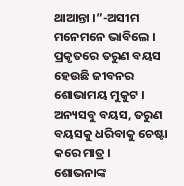ଥାଆନ୍ତା ।”-ଅସୀମ ମନେମନେ ଭାବିଲେ । ପ୍ରକୃତରେ ତରୁଣ ବୟସ ହେଉଛି ଜୀବନର ଶୋଭାମୟ ମୁକୁଟ । ଅନ୍ୟସବୁ ବୟସ, ତରୁଣ ବୟସକୁ ଧରିବାକୁ ଚେଷ୍ଟା କରେ ମାତ୍ର ।
ଶୋଭନାଙ୍କ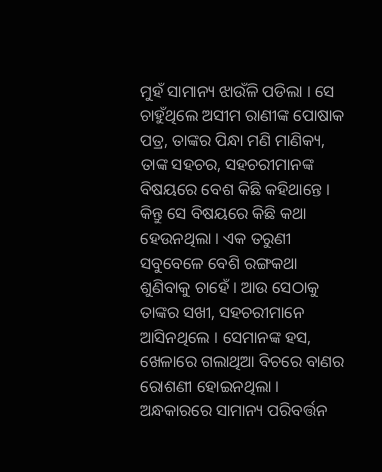ମୁହଁ ସାମାନ୍ୟ ଝାଉଁଳି ପଡିଲା । ସେ ଚାହୁଁଥିଲେ ଅସୀମ ରାଣୀଙ୍କ ପୋଷାକ ପତ୍ର, ତାଙ୍କର ପିନ୍ଧା ମଣି ମାଣିକ୍ୟ, ତାଙ୍କ ସହଚର, ସହଚରୀମାନଙ୍କ ବିଷୟରେ ବେଶ କିଛି କହିଥାନ୍ତେ । କିନ୍ତୁ ସେ ବିଷୟରେ କିଛି କଥା ହେଉନଥିଲା । ଏକ ତରୁଣୀ ସବୁବେଳେ ବେଶି ରଙ୍ଗକଥା ଶୁଣିବାକୁ ଚାହେଁ । ଆଉ ସେଠାକୁ ତାଙ୍କର ସଖୀ, ସହଚରୀମାନେ ଆସିନଥିଲେ । ସେମାନଙ୍କ ହସ, ଖେଳାରେ ଗଲାଥିଆ ବିଚରେ ବାଣର ରୋଶଣୀ ହୋଇନଥିଲା । ଅନ୍ଧକାରରେ ସାମାନ୍ୟ ପରିବର୍ତ୍ତନ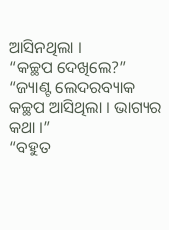ଆସିନଥିଲା ।
“କଚ୍ଛପ ଦେଖିଲେ?”
“ଜ୍ୟାଣ୍ଟ ଲେଦରବ୍ୟାକ କଚ୍ଛପ ଆସିଥିଲା । ଭାଗ୍ୟର କଥା ।”
“ବହୁତ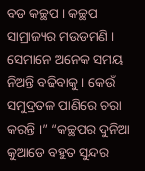ବଡ କଚ୍ଛପ । କଚ୍ଛପ ସାମ୍ରାଜ୍ୟର ମଉଡମଣି । ସେମାନେ ଅନେକ ସମୟ ନିଅନ୍ତି ବଢିବାକୁ । କେଉଁ ସମୁଦ୍ରତଳ ପାଣିରେ ଚରା କରନ୍ତି ।” “କଚ୍ଛପର ଦୁନିଆ କୁଆଡେ ବହୁତ ସୁନ୍ଦର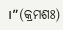।”(କ୍ରମଶଃ)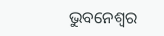ଭୁବନେଶ୍ୱର